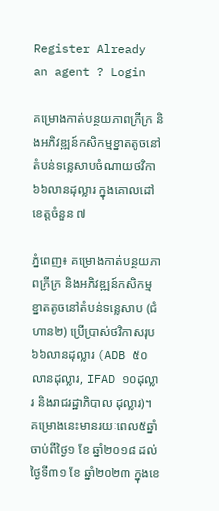Register Already an agent ? Login

គម្រោងកាត់បន្ថយភាពក្រីក្រ និងអភិវឌ្ឍន៍កសិកម្មខ្នាតតូចនៅតំបន់ទន្លេសាបចំណាយថវិកា ៦៦លានដុល្លារ ក្នុងគោលដៅខេត្តចំនួន ៧

ភ្នំពេញ៖ គម្រោងកាត់បន្ថយភាពក្រីក្រ និងអភិវឌ្ឍន៍កសិកម្មខ្នាតតូចនៅតំបន់ទន្លេសាប (ជំហាន២) ប្រើប្រាស់ថវិកាសរុប ៦៦លានដុល្លារ (ADB ៥០លានដុល្លារ, IFAD ១០ដុល្លារ និងរាជរដ្ឋាភិបាល ដុល្លារ)។ គម្រោងនេះមានរយៈពេល៥ឆ្នាំ ចាប់ពីថ្ងៃ១ ខែ ឆ្នាំ២០១៨ ដល់ថ្ងៃទី៣១ ខែ ឆ្នាំ២០២៣ ក្នុងខេ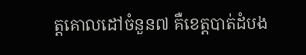ត្តគោលដៅចំនួន៧ គឺខេត្តបាត់ដំបង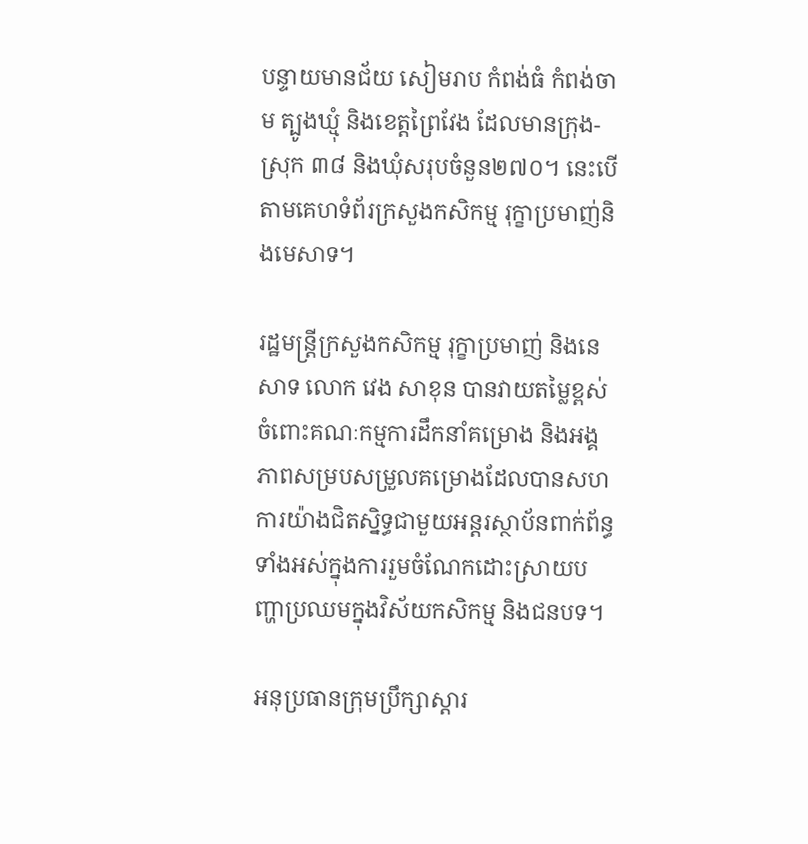បន្ទាយមានជ័យ សៀមរាប កំពង់ធំ កំពង់ចាម ត្បូងឃ្មុំ និងខេត្តព្រៃវែង ដែលមានក្រុង-ស្រុក ៣៨ និងឃុំសរុបចំនួន២៧០។ នេះបើតាមគេហទំព័រក្រសួងកសិកម្ម រុក្ខាប្រមាញ់និងមេសាទ។

រដ្ឋមន្រ្តីក្រសួងកសិកម្ម រុក្ខាប្រមាញ់ និងនេសាទ លោក វេង សាខុន បានវាយតម្លៃខ្ពស់ចំពោះគណៈកម្មការដឹកនាំគម្រោង និងអង្គភាពសម្របសម្រួលគម្រោងដែលបានសហការយ៉ាងជិតស្និទ្ធជាមួយអន្តរស្ថាប័នពាក់ព័ន្ធទាំងអស់ក្នុងការរួមចំណែកដោះស្រាយបញ្ហាប្រឈមក្នុងវិស័យកសិកម្ម និងជនបទ។

អនុប្រធានក្រុមប្រឹក្សាស្តារ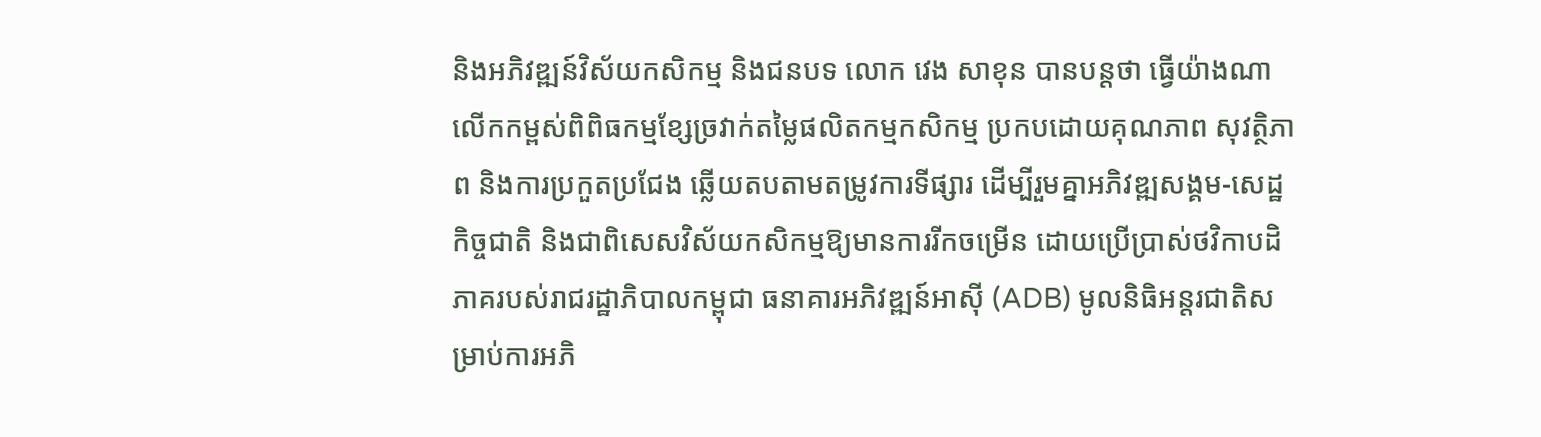និងអភិវឌ្ឍន៍វិស័យកសិកម្ម និងជនបទ លោក វេង សាខុន បានបន្តថា ធ្វើយ៉ាងណាលើកកម្ពស់ពិពិធកម្មខ្សែច្រវាក់តម្លៃផលិតកម្មកសិកម្ម ប្រកបដោយគុណភាព សុវត្ថិភាព និងការប្រកួតប្រជែង ឆ្លើយតបតាមតម្រូវការទីផ្សារ ដើម្បីរួមគ្នាអភិវឌ្ឍសង្គម-សេដ្ឋកិច្ចជាតិ និងជាពិសេសវិស័យកសិកម្មឱ្យមានការរីកចម្រើន ដោយប្រើប្រាស់ថវិកាបដិភាគរបស់រាជរដ្ឋាភិបាលកម្ពុជា ធនាគារអភិវឌ្ឍន៍អាស៊ី (ADB) មូលនិធិអន្តរជាតិសម្រាប់ការអភិ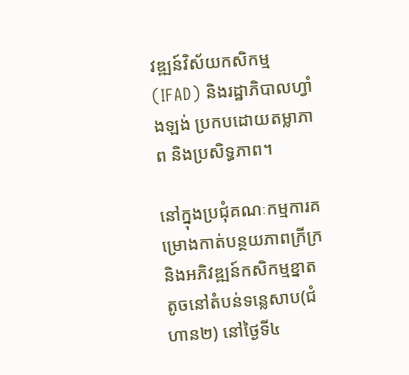វឌ្ឍន៍វិស័យកសិកម្ម (IFAD) និងរដ្ឋាភិបាលហ្វាំងឡង់ ប្រកបដោយតម្លាភាព និងប្រសិទ្ធភាព។

នៅក្នុងប្រជុំគណៈកម្មការគម្រោងកាត់បន្ថយភាពក្រីក្រ និងអភិវឌ្ឍន៍កសិកម្មខ្នាតតូចនៅតំបន់ទន្លេសាប(ជំហាន២) នៅថ្ងៃទី៤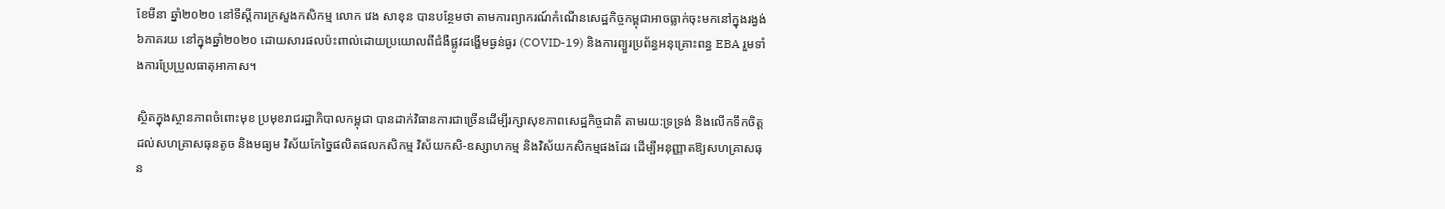ខែមីនា ឆ្នាំ២០២០ នៅទីស្តីការក្រសួងកសិកម្ម លោក វេង សាខុន បានបន្ថែមថា តាមការព្យាករណ៍កំណើនសេដ្ឋកិច្ចកម្ពុជាអាចធ្លាក់ចុះមកនៅក្នុងរង្វង់ ៦ភាគរយ នៅក្នុងឆ្នាំ២០២០ ដោយសារផលប៉ះពាល់ដោយប្រយោលពីជំងឺផ្លូវដង្ហើមធ្ងន់ធ្ងរ (COVID-19) និងការព្យួរប្រព័ន្ធអនុគ្រោះពន្ធ EBA រួមទាំងការប្រែប្រួលធាតុអាកាស។

ស្ថិតក្នុងស្ថានភាពចំពោះមុខ ប្រមុខរាជរដ្ឋាភិបាលកម្ពុជា បានដាក់វិធានការជាច្រើនដើម្បីរក្សាសុខភាពសេដ្ឋកិច្ចជាតិ តាមរយ:ទ្រទ្រង់ និងលើកទឹកចិត្តដល់សហគ្រាសធុនតូច និងមធ្យម វិស័យកែច្នៃផលិតផលកសិកម្ម វិស័យកសិ-ឧស្សាហកម្ម និងវិស័យកសិកម្មផងដែរ ដើម្បីអនុញ្ញាតឱ្យសហគ្រាសធុន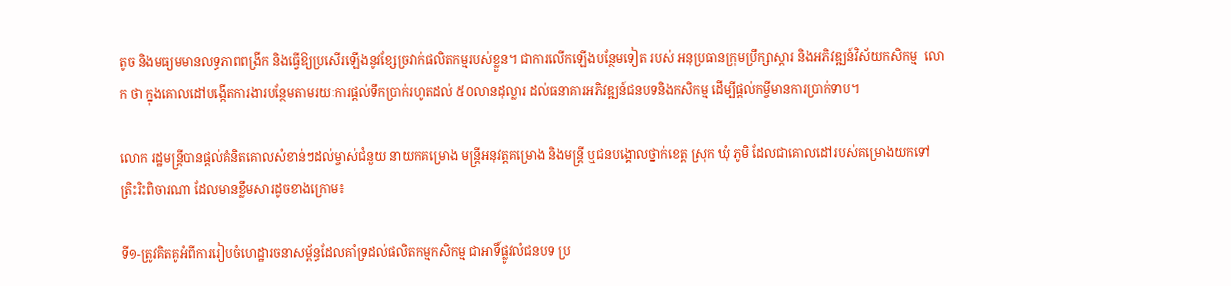តូច និងមធ្យមមានលទ្ធភាពពង្រីក និងធ្វើឱ្យប្រសើរឡើងនូវខ្សែច្រវាក់ផលិតកម្មរបស់ខ្លួន។ ជាការលើកឡើងបន្ថែមទៀត របស់ អនុប្រធានក្រុមប្រឹក្សាស្តារ និងអភិវឌ្ឍន៍វិស័យកសិកម្ម  លោក ថា ក្នុងគោលដៅបង្កើតការងារបន្ថែមតាមរយៈការផ្តល់ទឹកប្រាក់រហូតដល់ ៥០លានដុល្លារ ដល់ធនាគារអភិវឌ្ឍន៍ជនបទនិងកសិកម្ម ដើម្បីផ្តល់កម្ចីមានការប្រាក់ទាប។

លោក រដ្ឋមន្ត្រីបានផ្តល់គំនិតគោលសំខាន់ៗដល់ម្ចាស់ជំនួយ នាយកគម្រោង មន្រ្តីអនុវត្តគម្រោង និងមន្រ្តី ឬជនបង្គោលថ្នាក់ខេត្ត ស្រុក ឃុំ ភូមិ ដែលជាគោលដៅរបស់គម្រោងយកទៅត្រិះរិះពិចារណា ដែលមានខ្លឹមសារដូចខាងក្រោម៖

ទី១-ត្រូវគិតគូអំពីការរៀបចំហេដ្ឋារចនាសម្ព័ន្ធដែលគាំទ្រដល់ផលិតកម្មកសិកម្ម ជាអាទិ៍ផ្លូវលំជនបទ ប្រ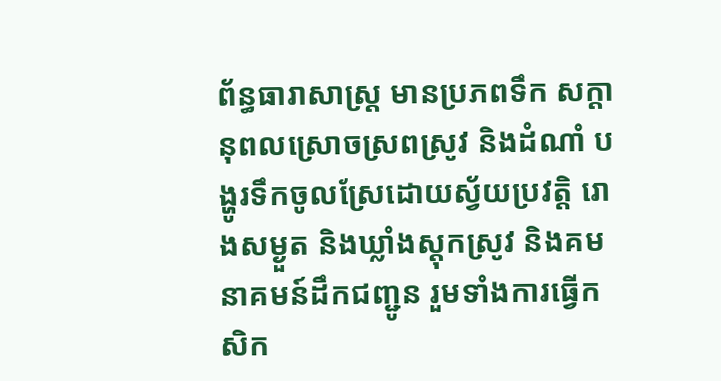ព័ន្ធធារាសាស្ត្រ មានប្រភពទឹក សក្តានុពលស្រោចស្រពស្រូវ និងដំណាំ បង្ហូរទឹកចូលស្រែដោយស្វ័យប្រវត្តិ រោងសម្ងួត និងឃ្លាំងស្តុកស្រូវ និងគមនាគមន៍ដឹកជញ្ជូន រួមទាំងការធ្វើកសិក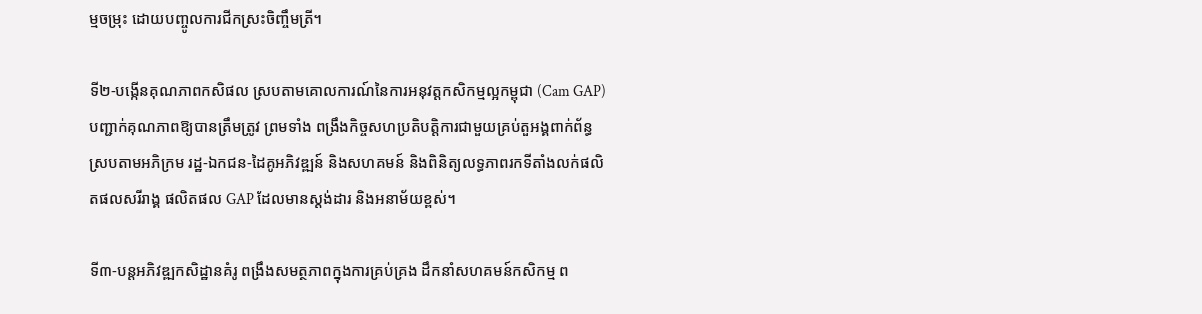ម្មចម្រុះ ដោយបញ្ចូលការជីកស្រះចិញ្ចឹមត្រី។

ទី២-បង្កើនគុណភាពកសិផល ស្របតាមគោលការណ៍នៃការអនុវត្តកសិកម្មល្អកម្ពុជា (Cam GAP) បញ្ជាក់គុណភាពឱ្យបានត្រឹមត្រូវ ព្រមទាំង ពង្រឹងកិច្ចសហប្រតិបត្តិការជាមួយគ្រប់តួអង្គពាក់ព័ន្ធស្របតាមអភិក្រម រដ្ឋ-ឯកជន-ដៃគូអភិវឌ្ឍន៍ និងសហគមន៍ និងពិនិត្យលទ្ធភាពរកទីតាំងលក់ផលិតផលសរីរាង្គ ផលិតផល GAP ដែលមានស្តង់ដារ និងអនាម័យខ្ពស់។

ទី៣-បន្តអភិវឌ្ឍកសិដ្ឋានគំរូ ពង្រឹងសមត្ថភាពក្នុងការគ្រប់គ្រង ដឹកនាំសហគមន៍កសិកម្ម ព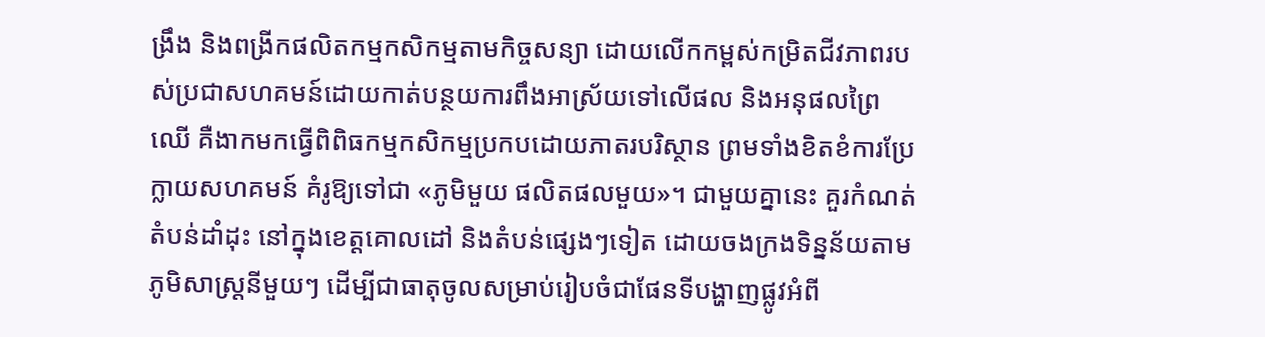ង្រឹង និងពង្រីកផលិតកម្មកសិកម្មតាមកិច្ចសន្យា ដោយលើកកម្ពស់កម្រិតជីវភាពរបស់ប្រជាសហគមន៍ដោយកាត់បន្ថយការពឹងអាស្រ័យទៅលើផល និងអនុផលព្រៃឈើ គឺងាកមកធ្វើពិពិធកម្មកសិកម្មប្រកបដោយភាតរបរិស្ថាន ព្រមទាំងខិតខំការប្រែក្លាយសហគមន៍ គំរូឱ្យទៅជា «ភូមិមួយ ផលិតផលមួយ»។ ជាមួយគ្នានេះ គួរកំណត់តំបន់ដាំដុះ នៅក្នុងខេត្តគោលដៅ និងតំបន់ផ្សេងៗទៀត ដោយចងក្រងទិន្នន័យតាមភូមិសាស្ត្រនីមួយៗ ដើម្បីជាធាតុចូលសម្រាប់រៀបចំជាផែនទីបង្ហាញផ្លូវអំពី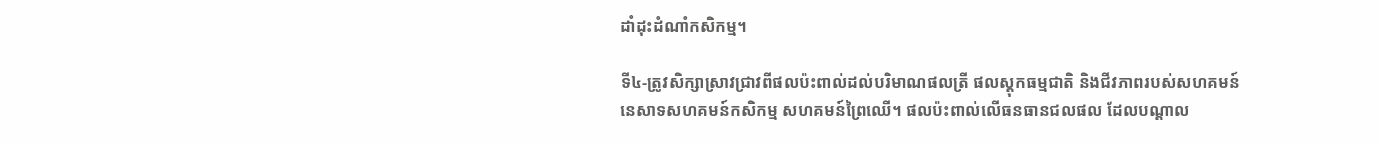ដាំដុះដំណាំកសិកម្ម។

ទី៤-ត្រូវសិក្សាស្រាវជ្រាវពីផលប៉ះពាល់ដល់បរិមាណផលត្រី ផលស្តុកធម្មជាតិ និងជីវភាពរបស់សហគមន៍នេសាទសហគមន៍កសិកម្ម សហគមន៍ព្រៃឈើ។ ផលប៉ះពាល់លើធនធានជលផល ដែលបណ្តាល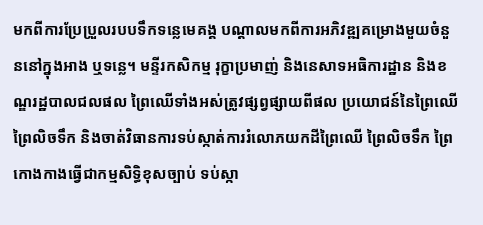មកពីការប្រែប្រួលរបបទឹកទន្លេមេគង្គ បណ្តាលមកពីការអភិវឌ្ឍគម្រោងមួយចំនួននៅក្នុងអាង ឬទន្លេ។ មន្ទីរកសិកម្ម រុក្ខាប្រមាញ់ និងនេសាទអធិការដ្ឋាន និងខណ្ឌរដ្ឋបាលជលផល ព្រៃឈើទាំងអស់ត្រូវផ្សព្វផ្សាយពីផល ប្រយោជន៍នៃព្រៃឈើ ព្រៃលិចទឹក និងចាត់វិធានការទប់ស្កាត់ការរំលោភយកដីព្រៃឈើ ព្រៃលិចទឹក ព្រៃកោងកាងធ្វើជាកម្មសិទ្ធិខុសច្បាប់ ទប់ស្កា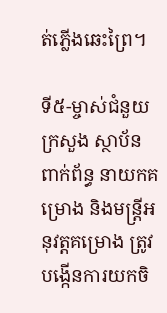ត់ភ្លើងឆេះព្រៃ។

ទី៥-ម្ចាស់ជំនួយ ក្រសួង ស្ថាប័នពាក់ព័ន្ធ នាយកគម្រោង និងមន្រ្តីអនុវត្តគម្រោង ត្រូវបង្កើនការយកចិ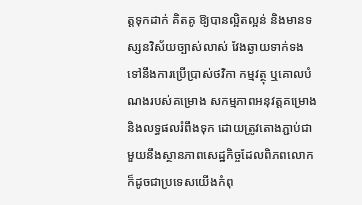ត្តទុកដាក់ គិតគូ ឱ្យបានល្អិតល្អន់ និងមានទស្សនវិស័យច្បាស់លាស់ វែងឆ្ងាយទាក់ទងទៅនឹងការប្រើប្រាស់ថវិកា កម្មវត្ថុ ឬគោលបំណងរបស់គម្រោង សកម្មភាពអនុវត្តគម្រោង និងលទ្ធផលរំពឹងទុក ដោយត្រូវតោងភ្ជាប់ជាមួយនឹងស្ថានភាពសេដ្ឋកិច្ចដែលពិភពលោក ក៏ដូចជាប្រទេសយើងកំពុ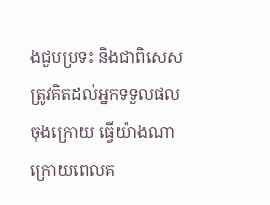ងជួបប្រទះ និងជាពិសេសត្រូវគិតដល់អ្នកទទួលផលចុងក្រោយ ធ្វើយ៉ាងណាក្រោយពេលគ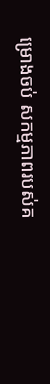ម្រោងចប់ សកម្មភាពរបស់គ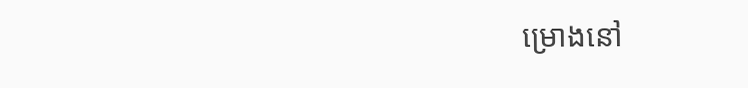ម្រោងនៅ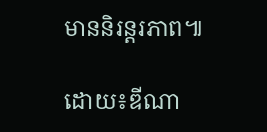មាននិរន្តរភាព៕

ដោយ៖ឌីណា